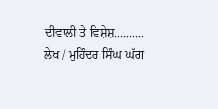ਦੀਵਾਲੀ ਤੇ ਵਿਸ਼ੇਸ਼.......... ਲੇਖ / ਮੁਹਿੰਦਰ ਸਿੰਘ ਘੱਗ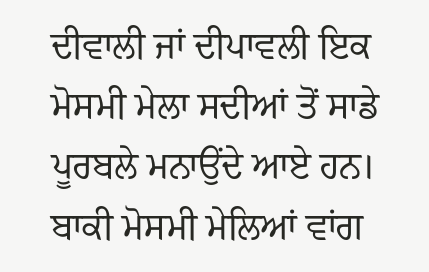ਦੀਵਾਲੀ ਜਾਂ ਦੀਪਾਵਲੀ ਇਕ ਮੋਸਮੀ ਮੇਲਾ ਸਦੀਆਂ ਤੋਂ ਸਾਡੇ ਪੂਰਬਲੇ ਮਨਾਉਂਦੇ ਆਏ ਹਨ। ਬਾਕੀ ਮੋਸਮੀ ਮੇਲਿਆਂ ਵਾਂਗ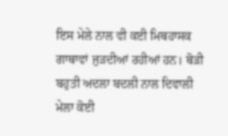ਇਸ ਮੇਲੇ ਨਾਲ ਵੀ ਕਈ ਮਿਥਹਾਸਕ ਗਾਥਾਵਾਂ ਜੁੜਦੀਆਂ ਰਹੀਆਂ ਹਨ। ਥੋੜੀ ਬਹੁਤੀ ਅਦਲਾ ਬਦਲੀ ਨਾਲ ਦਿਵਾਲੀ ਮੇਲਾ ਕੋਈ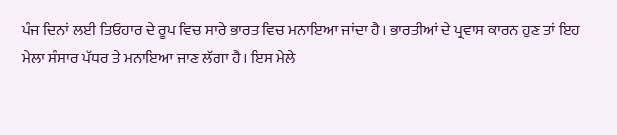ਪੰਜ ਦਿਨਾਂ ਲਈ ਤਿਓਹਾਰ ਦੇ ਰੂਪ ਵਿਚ ਸਾਰੇ ਭਾਰਤ ਵਿਚ ਮਨਾਇਆ ਜਾਂਦਾ ਹੈ। ਭਾਰਤੀਆਂ ਦੇ ਪ੍ਰਵਾਸ ਕਾਰਨ ਹੁਣ ਤਾਂ ਇਹ ਮੇਲਾ ਸੰਸਾਰ ਪੱਧਰ ਤੇ ਮਨਾਇਆ ਜਾਣ ਲੱਗਾ ਹੈ। ਇਸ ਮੇਲੇ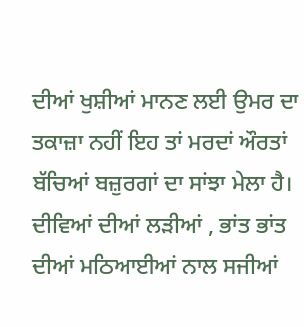ਦੀਆਂ ਖੁਸ਼ੀਆਂ ਮਾਨਣ ਲਈ ਉਮਰ ਦਾ ਤਕਾਜ਼ਾ ਨਹੀਂ ਇਹ ਤਾਂ ਮਰਦਾਂ ਔਰਤਾਂ ਬੱਚਿਆਂ ਬਜ਼ੁਰਗਾਂ ਦਾ ਸਾਂਝਾ ਮੇਲਾ ਹੈ। ਦੀਵਿਆਂ ਦੀਆਂ ਲੜੀਆਂ , ਭਾਂਤ ਭਾਂਤ ਦੀਆਂ ਮਠਿਆਈਆਂ ਨਾਲ ਸਜੀਆਂ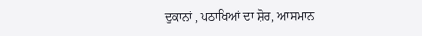ਦੁਕਾਨਾਂ , ਪਠਾਖਿਆਂ ਦਾ ਸ਼ੋਰ, ਆਸਮਾਨ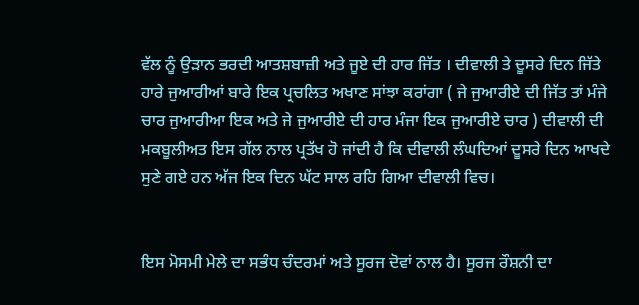ਵੱਲ ਨੂੰ ਉੜਾਨ ਭਰਦੀ ਆਤਸ਼ਬਾਜ਼ੀ ਅਤੇ ਜੂਏ ਦੀ ਹਾਰ ਜਿੱਤ । ਦੀਵਾਲੀ ਤੇ ਦੂਸਰੇ ਦਿਨ ਜਿੱਤੇ ਹਾਰੇ ਜੁਆਰੀਆਂ ਬਾਰੇ ਇਕ ਪ੍ਰਚਲਿਤ ਅਖਾਣ ਸਾਂਝਾ ਕਰਾਂਗਾ ( ਜੇ ਜੁਆਰੀਏ ਦੀ ਜਿੱਤ ਤਾਂ ਮੰਜੇ ਚਾਰ ਜੁਆਰੀਆ ਇਕ ਅਤੇ ਜੇ ਜੁਆਰੀਏ ਦੀ ਹਾਰ ਮੰਜਾ ਇਕ ਜੁਆਰੀਏ ਚਾਰ ) ਦੀਵਾਲੀ ਦੀ ਮਕਬੂਲੀਅਤ ਇਸ ਗੱਲ ਨਾਲ ਪ੍ਰਤੱਖ ਹੋ ਜਾਂਦੀ ਹੈ ਕਿ ਦੀਵਾਲੀ ਲੰਘਦਿਆਂ ਦੂਸਰੇ ਦਿਨ ਆਖਦੇ ਸੁਣੇ ਗਏ ਹਨ ਅੱਜ ਇਕ ਦਿਨ ਘੱਟ ਸਾਲ ਰਹਿ ਗਿਆ ਦੀਵਾਲੀ ਵਿਚ।


ਇਸ ਮੋਸਮੀ ਮੇਲੇ ਦਾ ਸਭੰਧ ਚੰਦਰਮਾਂ ਅਤੇ ਸੂਰਜ ਦੋਵਾਂ ਨਾਲ ਹੈ। ਸੂਰਜ ਰੌਸ਼ਨੀ ਦਾ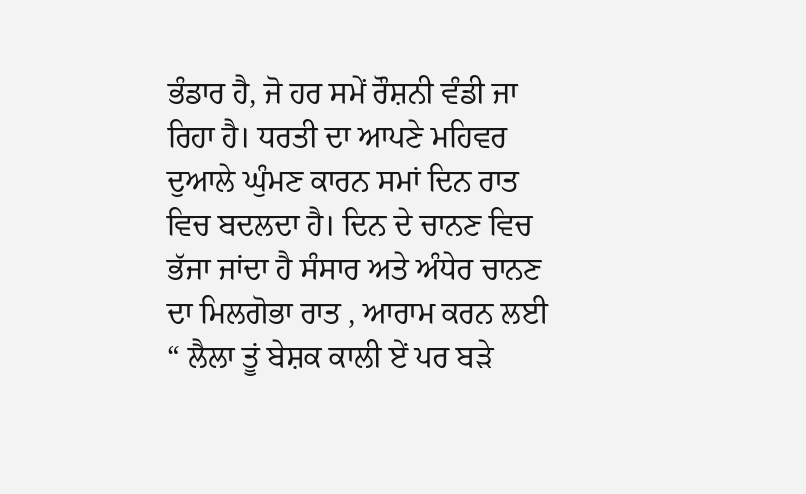ਭੰਡਾਰ ਹੈ, ਜੋ ਹਰ ਸਮੇਂ ਰੌਸ਼ਨੀ ਵੰਡੀ ਜਾ ਰਿਹਾ ਹੈ। ਧਰਤੀ ਦਾ ਆਪਣੇ ਮਹਿਵਰ ਦੁਆਲੇ ਘੁੰਮਣ ਕਾਰਨ ਸਮਾਂ ਦਿਨ ਰਾਤ ਵਿਚ ਬਦਲਦਾ ਹੈ। ਦਿਨ ਦੇ ਚਾਨਣ ਵਿਚ ਭੱਜਾ ਜਾਂਦਾ ਹੈ ਸੰਸਾਰ ਅਤੇ ਅੰਧੇਰ ਚਾਨਣ ਦਾ ਮਿਲਗੋਭਾ ਰਾਤ , ਆਰਾਮ ਕਰਨ ਲਈ “ ਲੈਲਾ ਤੂਂ ਬੇਸ਼ਕ ਕਾਲੀ ਏਂ ਪਰ ਬੜੇ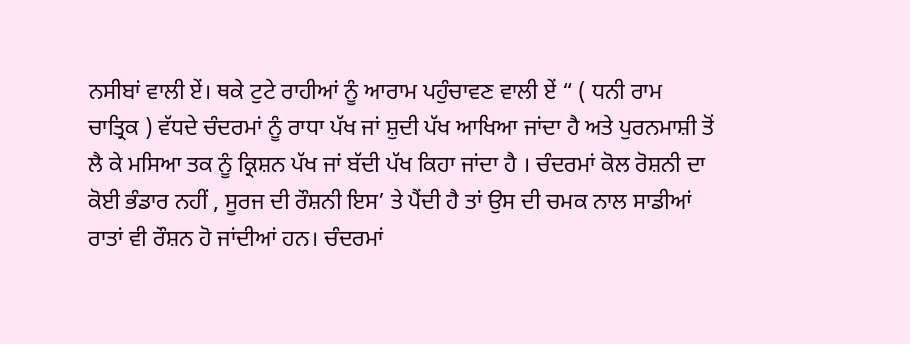ਨਸੀਬਾਂ ਵਾਲੀ ਏਂ। ਥਕੇ ਟੁਟੇ ਰਾਹੀਆਂ ਨੂੰ ਆਰਾਮ ਪਹੁੰਚਾਵਣ ਵਾਲੀ ਏਂ “ ( ਧਨੀ ਰਾਮ ਚਾਤ੍ਰਿਕ ) ਵੱਧਦੇ ਚੰਦਰਮਾਂ ਨੂੰ ਰਾਧਾ ਪੱਖ ਜਾਂ ਸ਼ੁਦੀ ਪੱਖ ਆਖਿਆ ਜਾਂਦਾ ਹੈ ਅਤੇ ਪੁਰਨਮਾਸ਼ੀ ਤੋਂ ਲੈ ਕੇ ਮਸਿਆ ਤਕ ਨੂੰ ਕ੍ਰਿਸ਼ਨ ਪੱਖ ਜਾਂ ਬੱਦੀ ਪੱਖ ਕਿਹਾ ਜਾਂਦਾ ਹੈ । ਚੰਦਰਮਾਂ ਕੋਲ ਰੋਸ਼ਨੀ ਦਾ ਕੋਈ ਭੰਡਾਰ ਨਹੀਂ , ਸੂਰਜ ਦੀ ਰੌਸ਼ਨੀ ਇਸ’ ਤੇ ਪੈਂਦੀ ਹੈ ਤਾਂ ਉਸ ਦੀ ਚਮਕ ਨਾਲ ਸਾਡੀਆਂ ਰਾਤਾਂ ਵੀ ਰੌਸ਼ਨ ਹੋ ਜਾਂਦੀਆਂ ਹਨ। ਚੰਦਰਮਾਂ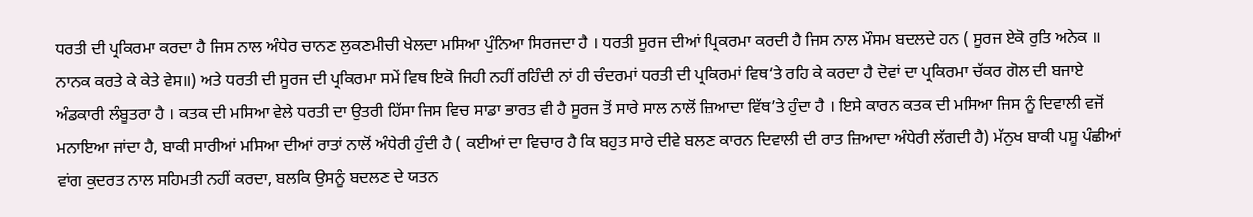ਧਰਤੀ ਦੀ ਪ੍ਰਕਿਰਮਾ ਕਰਦਾ ਹੈ ਜਿਸ ਨਾਲ ਅੰਧੇਰ ਚਾਨਣ ਲੁਕਣਮੀਚੀ ਖੇਲਦਾ ਮਸਿਆ ਪੁੰਨਿਆ ਸਿਰਜਦਾ ਹੈ । ਧਰਤੀ ਸੂਰਜ ਦੀਆਂ ਪ੍ਰਿਕਰਮਾ ਕਰਦੀ ਹੈ ਜਿਸ ਨਾਲ ਮੌਸਮ ਬਦਲਦੇ ਹਨ ( ਸੂਰਜ ਏਕੋ ਰੁਤਿ ਅਨੇਕ ॥ ਨਾਨਕ ਕਰਤੇ ਕੇ ਕੇਤੇ ਵੇਸ॥) ਅਤੇ ਧਰਤੀ ਦੀ ਸੂਰਜ ਦੀ ਪ੍ਰਕਿਰਮਾ ਸਮੇਂ ਵਿਥ ਇਕੋ ਜਿਹੀ ਨਹੀਂ ਰਹਿੰਦੀ ਨਾਂ ਹੀ ਚੰਦਰਮਾਂ ਧਰਤੀ ਦੀ ਪ੍ਰਕਿਰਮਾਂ ਵਿਥ‘ਤੇ ਰਹਿ ਕੇ ਕਰਦਾ ਹੈ ਦੋਵਾਂ ਦਾ ਪ੍ਰਕਿਰਮਾ ਚੱਕਰ ਗੋਲ ਦੀ ਬਜਾਏ ਅੰਡਕਾਰੀ ਲੰਬੂਤਰਾ ਹੈ । ਕਤਕ ਦੀ ਮਸਿਆ ਵੇਲੇ ਧਰਤੀ ਦਾ ਉਤਰੀ ਹਿੱਸਾ ਜਿਸ ਵਿਚ ਸਾਡਾ ਭਾਰਤ ਵੀ ਹੈ ਸੂਰਜ ਤੋਂ ਸਾਰੇ ਸਾਲ ਨਾਲੋਂ ਜ਼ਿਆਦਾ ਵਿੱਥ’ਤੇ ਹੁੰਦਾ ਹੈ । ਇਸੇ ਕਾਰਨ ਕਤਕ ਦੀ ਮਸਿਆ ਜਿਸ ਨੂੰ ਦਿਵਾਲੀ ਵਜੋਂ ਮਨਾਇਆ ਜਾਂਦਾ ਹੈ, ਬਾਕੀ ਸਾਰੀਆਂ ਮਸਿਆ ਦੀਆਂ ਰਾਤਾਂ ਨਾਲੋਂ ਅੰਧੇਰੀ ਹੁੰਦੀ ਹੈ ( ਕਈਆਂ ਦਾ ਵਿਚਾਰ ਹੈ ਕਿ ਬਹੁਤ ਸਾਰੇ ਦੀਵੇ ਬਲਣ ਕਾਰਨ ਦਿਵਾਲੀ ਦੀ ਰਾਤ ਜ਼ਿਆਦਾ ਅੰਧੇਰੀ ਲੱਗਦੀ ਹੈ) ਮੱਨੁਖ ਬਾਕੀ ਪਸ਼ੂ ਪੰਛੀਆਂ ਵਾਂਗ ਕੁਦਰਤ ਨਾਲ ਸਹਿਮਤੀ ਨਹੀਂ ਕਰਦਾ, ਬਲਕਿ ਉਸਨੂੰ ਬਦਲਣ ਦੇ ਯਤਨ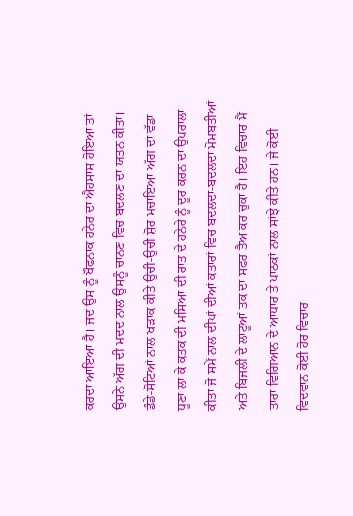ਕਰਦਾ ਆਇਆ ਹੈ। ਜਦ ਉਸ ਨੂੰ ਖੌਫਨਾਕ ਹਨੇਰ ਦਾ ਐਹਸਾਸ ਹੋਇਆ ਤਾਂ ਉਸਨੇ ਅੱਗ ਦੀ ਮਦਦ ਨਾਲ ਉਸਨੂੰ ਚਾਨਣ ਵਿਚ ਬਦਲਣ ਦਾ ਯਤਨ ਕੀਤਾ। ਡੰਡੇ-ਸੋਟਿਆਂ ਨਾਲ ਖੜਾਕ ਕੀਤੇ ਉਚੀ-ਉਚੀ ਸ਼ੋਰ ਮਚਾਇਆ ਅੱਗ ਦਾ ਵੱਡਾ ਧੂਣਾ ਲਾ ਕੇ ਕਤਕ ਦੀ ਮਸਿਆ ਦੀ ਰਾਤ ਦੇ ਹਨੇਰੇ ਨੂੰ ਦੂਰ ਕਰਨ ਦਾ ਉਪਰਾਲਾ ਕੀਤਾ ਜੋ ਸਮੇਂ ਨਾਲ ਦੀਪਾਂ ਦੀਆਂ ਕਤਾਰਾਂ ਵਿਚ ਬਦਲਦਾ-ਬਦਲਦਾ ਮੋਮਬਤੀਆਂ ਅਤੇ ਬਿਜਲੀ ਦੇ ਲਾਟੂਆਂ ਤਕ ਦਾ ਸਫਰ ਤੈਅ ਕਰ ਚੁਕਾ ਹੈ। ਇਹ ਵਿਚਾਰ ਮੈਂ ਤਾਰਾ ਵਿਗਿਆਨ ਦੇ ਆਧਾਰ ਤੇ ਪਾਠਕਾਂ ਨਾਲ ਸਾਂਝੇ ਕੀਤੇ ਹਨ। ਜੇ ਕੋਈ ਵਿਦਵਾਨ ਕੋਈ ਹੋਰ ਵਿਚਾਰ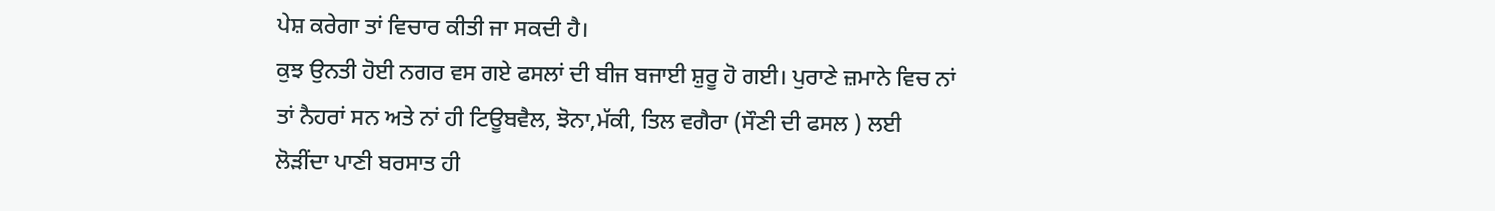ਪੇਸ਼ ਕਰੇਗਾ ਤਾਂ ਵਿਚਾਰ ਕੀਤੀ ਜਾ ਸਕਦੀ ਹੈ।
ਕੁਝ ਉਨਤੀ ਹੋਈ ਨਗਰ ਵਸ ਗਏ ਫਸਲਾਂ ਦੀ ਬੀਜ ਬਜਾਈ ਸ਼ੁਰੂ ਹੋ ਗਈ। ਪੁਰਾਣੇ ਜ਼ਮਾਨੇ ਵਿਚ ਨਾਂ ਤਾਂ ਨੈਹਰਾਂ ਸਨ ਅਤੇ ਨਾਂ ਹੀ ਟਿਊਬਵੈਲ, ਝੋਨਾ,ਮੱਕੀ, ਤਿਲ ਵਗੈਰਾ (ਸੌਣੀ ਦੀ ਫਸਲ ) ਲਈ ਲੋੜੀਂਦਾ ਪਾਣੀ ਬਰਸਾਤ ਹੀ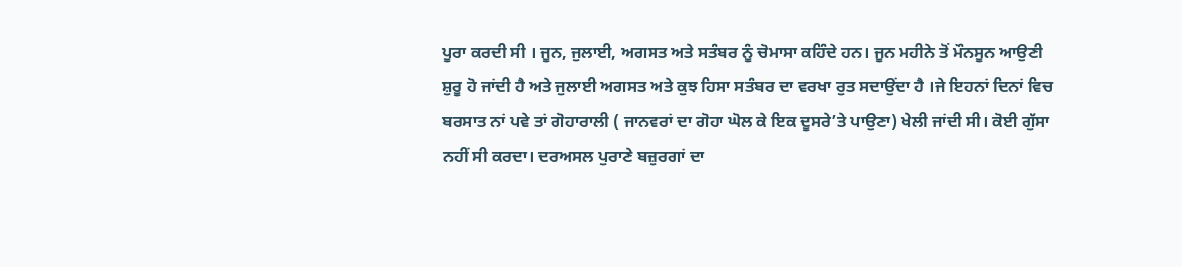ਪੂਰਾ ਕਰਦੀ ਸੀ । ਜੂਨ, ਜੁਲਾਈ, ਅਗਸਤ ਅਤੇ ਸਤੰਬਰ ਨੂੰ ਚੋਮਾਸਾ ਕਹਿੰਦੇ ਹਨ। ਜੂਨ ਮਹੀਨੇ ਤੋਂ ਮੌਨਸੂਨ ਆਉਣੀ ਸ਼ੁਰੂ ਹੋ ਜਾਂਦੀ ਹੈ ਅਤੇ ਜੁਲਾਈ ਅਗਸਤ ਅਤੇ ਕੁਝ ਹਿਸਾ ਸਤੰਬਰ ਦਾ ਵਰਖਾ ਰੁਤ ਸਦਾਉਂਦਾ ਹੈ ।ਜੇ ਇਹਨਾਂ ਦਿਨਾਂ ਵਿਚ ਬਰਸਾਤ ਨਾਂ ਪਵੇ ਤਾਂ ਗੋਹਾਰਾਲੀ ( ਜਾਨਵਰਾਂ ਦਾ ਗੋਹਾ ਘੋਲ ਕੇ ਇਕ ਦੂਸਰੇ’ਤੇ ਪਾਉਣਾ) ਖੇਲੀ ਜਾਂਦੀ ਸੀ। ਕੋਈ ਗੁੱਸਾ ਨਹੀਂ ਸੀ ਕਰਦਾ। ਦਰਅਸਲ ਪੁਰਾਣੇ ਬਜ਼ੁਰਗਾਂ ਦਾ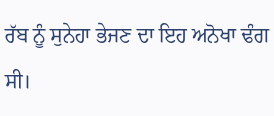ਰੱਬ ਨੂੰ ਸੁਨੇਹਾ ਭੇਜਣ ਦਾ ਇਹ ਅਨੋਖਾ ਢੰਗ ਸੀ।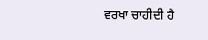ਵਰਖਾ ਚਾਹੀਦੀ ਹੈ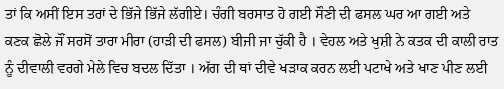ਤਾਂ ਕਿ ਅਸੀਂ ਇਸ ਤਰਾਂ ਦੇ ਭਿੱਜੇ ਭਿੱਜੇ ਲੱਗੀਏ। ਚੰਗੀ ਬਰਸਾਤ ਹੋ ਗਈ ਸੌਣੀ ਦੀ ਫਸਲ ਘਰ ਆ ਗਈ ਅਤੇ ਕਣਕ ਛੋਲੇ ਜੌਂ ਸਰਸੋਂ ਤਾਰਾ ਮੀਰਾ (ਹਾੜੀ ਦੀ ਫਸਲ) ਬੀਜੀ ਜਾ ਚੁੱਕੀ ਹੈ । ਵੇਹਲ ਅਤੇ ਖੁਸ਼ੀ ਨੇ ਕਤਕ ਦੀ ਕਾਲੀ ਰਾਤ ਨੂੰ ਦੀਵਾਲੀ ਵਰਗੇ ਮੇਲੇ ਵਿਚ ਬਦਲ ਦਿੱਤਾ । ਅੱਗ ਦੀ ਥਾਂ ਦੀਵੇ ਖੜਾਕ ਕਰਨ ਲਈ ਪਟਾਖੇ ਅਤੇ ਖਾਣ ਪੀਣ ਲਈ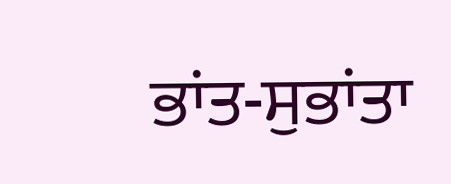ਭਾਂਤ-ਸੁਭਾਂਤਾ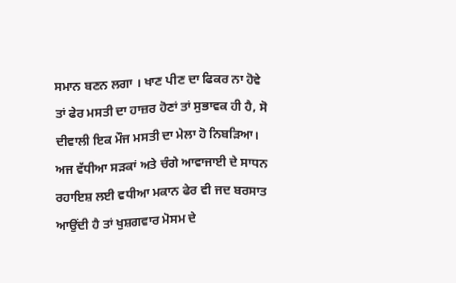ਸਮਾਨ ਬਣਨ ਲਗਾ । ਖਾਣ ਪੀਣ ਦਾ ਫਿਕਰ ਨਾ ਹੋਵੇ ਤਾਂ ਫੇਰ ਮਸਤੀ ਦਾ ਹਾਜ਼ਰ ਹੋਣਾਂ ਤਾਂ ਸੁਭਾਵਕ ਹੀ ਹੈ, ਸੋ ਦੀਵਾਲੀ ਇਕ ਮੌਜ ਮਸਤੀ ਦਾ ਮੇਲਾ ਹੋ ਨਿਬੜਿਆ।
ਅਜ ਵੱਧੀਆ ਸੜਕਾਂ ਅਤੇ ਚੰਗੇ ਆਵਾਜਾਈ ਦੇ ਸਾਧਨ ਰਹਾਇਸ਼ ਲਈ ਵਧੀਆ ਮਕਾਨ ਫੇਰ ਵੀ ਜਦ ਬਰਸਾਤ ਆਉਂਦੀ ਹੈ ਤਾਂ ਖੁਸ਼ਗਵਾਰ ਮੋਸਮ ਦੇ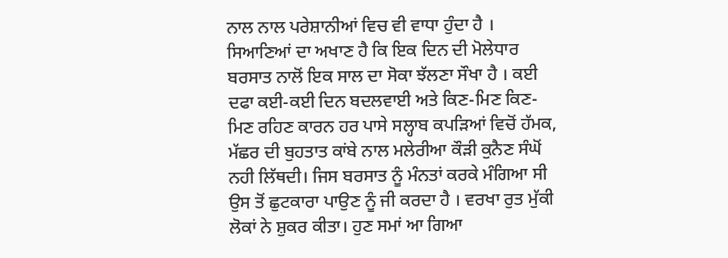ਨਾਲ ਨਾਲ ਪਰੇਸ਼ਾਨੀਆਂ ਵਿਚ ਵੀ ਵਾਧਾ ਹੁੰਦਾ ਹੈ । ਸਿਆਣਿਆਂ ਦਾ ਅਖਾਣ ਹੈ ਕਿ ਇਕ ਦਿਨ ਦੀ ਮੋਲੇਧਾਰ ਬਰਸਾਤ ਨਾਲੋਂ ਇਕ ਸਾਲ ਦਾ ਸੋਕਾ ਝੱਲਣਾ ਸੌਖਾ ਹੈ । ਕਈ ਦਫਾ ਕਈ-ਕਈ ਦਿਨ ਬਦਲਵਾਈ ਅਤੇ ਕਿਣ-ਮਿਣ ਕਿਣ-ਮਿਣ ਰਹਿਣ ਕਾਰਨ ਹਰ ਪਾਸੇ ਸਲ੍ਹਾਬ ਕਪੜਿਆਂ ਵਿਚੋਂ ਹੱਮਕ, ਮੱਛਰ ਦੀ ਬੁਹਤਾਤ ਕਾਂਬੇ ਨਾਲ ਮਲੇਰੀਆ ਕੌੜੀ ਕੁਨੈਣ ਸੰਘੋਂ ਨਹੀ ਲਿੱਥਦੀ। ਜਿਸ ਬਰਸਾਤ ਨੂੰ ਮੰਨਤਾਂ ਕਰਕੇ ਮੰਗਿਆ ਸੀ ਉਸ ਤੋਂ ਛੁਟਕਾਰਾ ਪਾਉਣ ਨੂੰ ਜੀ ਕਰਦਾ ਹੈ । ਵਰਖਾ ਰੁਤ ਮੁੱਕੀ ਲੋਕਾਂ ਨੇ ਸ਼ੁਕਰ ਕੀਤਾ। ਹੁਣ ਸਮਾਂ ਆ ਗਿਆ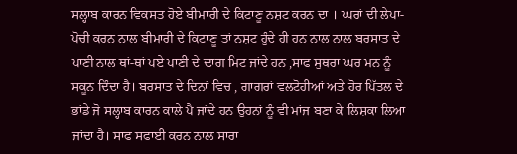ਸਲ੍ਹਾਬ ਕਾਰਨ ਵਿਕਸਤ ਹੋਏ ਬੀਮਾਰੀ ਦੇ ਕਿਟਾਣੂ ਨਸ਼ਟ ਕਰਨ ਦਾ । ਘਰਾਂ ਦੀ ਲੇਪਾ-ਪੋਚੀ ਕਰਨ ਨਾਲ ਬੀਮਾਰੀ ਦੇ ਕਿਟਾਣੂ ਤਾਂ ਨਸ਼ਟ ਹੁੰਦੇ ਹੀ ਹਨ ਨਾਲ ਨਾਲ ਬਰਸਾਤ ਦੇ ਪਾਣੀ ਨਾਲ ਥਾਂ-ਥਾਂ ਪਏ ਪਾਣੀ ਦੇ ਦਾਗ ਮਿਟ ਜਾਂਦੇ ਹਨ ,ਸਾਫ ਸੁਥਰਾ ਘਰ ਮਨ ਨੂੰ ਸਕੂਨ ਦਿੰਦਾ ਹੈ। ਬਰਸਾਤ ਦੇ ਦਿਨਾਂ ਵਿਚ , ਗਾਗਰਾਂ ਵਲਟੋਹੀਆਂ ਅਤੇ ਹੋਰ ਪਿੱਤਲ ਦੇ ਭਾਂਡੇ ਜੋ ਸਲ੍ਹਾਬ ਕਾਰਨ ਕਾਲੇ ਪੈ ਜਾਂਦੇ ਹਨ ਉਹਨਾਂ ਨੂੰ ਵੀ ਮਾਂਜ ਬਣਾ ਕੇ ਲਿਸ਼ਕਾ ਲਿਆ ਜਾਂਦਾ ਹੈ। ਸਾਫ ਸਫਾਈ ਕਰਨ ਨਾਲ ਸਾਰਾ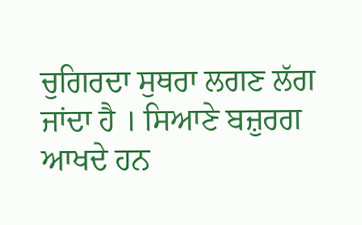ਚੁਗਿਰਦਾ ਸੁਥਰਾ ਲਗਣ ਲੱਗ ਜਾਂਦਾ ਹੈ । ਸਿਆਣੇ ਬਜ਼ੁਰਗ ਆਖਦੇ ਹਨ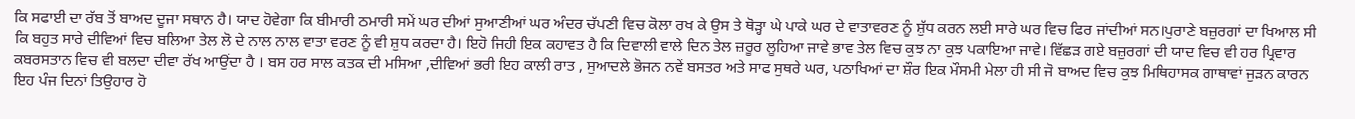ਕਿ ਸਫਾਈ ਦਾ ਰੱਬ ਤੋਂ ਬਾਅਦ ਦੂਜਾ ਸਥਾਨ ਹੈ। ਯਾਦ ਹੋਵੇਗਾ ਕਿ ਬੀਮਾਰੀ ਠਮਾਰੀ ਸਮੇਂ ਘਰ ਦੀਆਂ ਸੁਆਣੀਆਂ ਘਰ ਅੰਦਰ ਚੱਪਣੀ ਵਿਚ ਕੋਲਾ ਰਖ ਕੇ ਉਸ ਤੇ ਥੋੜ੍ਹਾ ਘੇ ਪਾਕੇ ਘਰ ਦੇ ਵਾਤਾਵਰਣ ਨੂੰ ਸ਼ੁੱਧ ਕਰਨ ਲਈ ਸਾਰੇ ਘਰ ਵਿਚ ਫਿਰ ਜਾਂਦੀਆਂ ਸਨ।ਪੁਰਾਣੇ ਬਜ਼ੁਰਗਾਂ ਦਾ ਖਿਆਲ ਸੀ ਕਿ ਬਹੁਤ ਸਾਰੇ ਦੀਵਿਆਂ ਵਿਚ ਬਲਿਆ ਤੇਲ ਲੋ ਦੇ ਨਾਲ ਨਾਲ ਵਾਤਾ ਵਰਣ ਨੂੰ ਵੀ ਸ਼ੁਧ ਕਰਦਾ ਹੈ। ਇਹੋ ਜਿਹੀ ਇਕ ਕਹਾਵਤ ਹੈ ਕਿ ਦਿਵਾਲੀ ਵਾਲੇ ਦਿਨ ਤੇਲ ਜ਼ਰੂਰ ਲੂਹਿਆ ਜਾਵੇ ਭਾਵ ਤੇਲ ਵਿਚ ਕੁਝ ਨਾ ਕੁਝ ਪਕਾਇਆ ਜਾਵੇ। ਵਿੱਛੜ ਗਏ ਬਜ਼ੁਰਗਾਂ ਦੀ ਯਾਦ ਵਿਚ ਵੀ ਹਰ ਪ੍ਰਿਵਾਰ ਕਬਰਸਤਾਨ ਵਿਚ ਵੀ ਬਲਦਾ ਦੀਵਾ ਰੱਖ ਆਉਂਦਾ ਹੈ । ਬਸ ਹਰ ਸਾਲ ਕਤਕ ਦੀ ਮਸਿਆ ,ਦੀਵਿਆਂ ਭਰੀ ਇਹ ਕਾਲੀ ਰਾਤ , ਸੁਆਦਲੇ ਭੋਜਨ ਨਵੇਂ ਬਸਤਰ ਅਤੇ ਸਾਫ ਸੁਥਰੇ ਘਰ, ਪਠਾਖਿਆਂ ਦਾ ਸ਼ੌਰ ਇਕ ਮੌਸਮੀ ਮੇਲਾ ਹੀ ਸੀ ਜੋ ਬਾਅਦ ਵਿਚ ਕੁਝ ਮਿਥਿਹਾਸਕ ਗਾਥਾਵਾਂ ਜੁੜਨ ਕਾਰਨ ਇਹ ਪੰਜ ਦਿਨਾਂ ਤਿਉਹਾਰ ਹੋ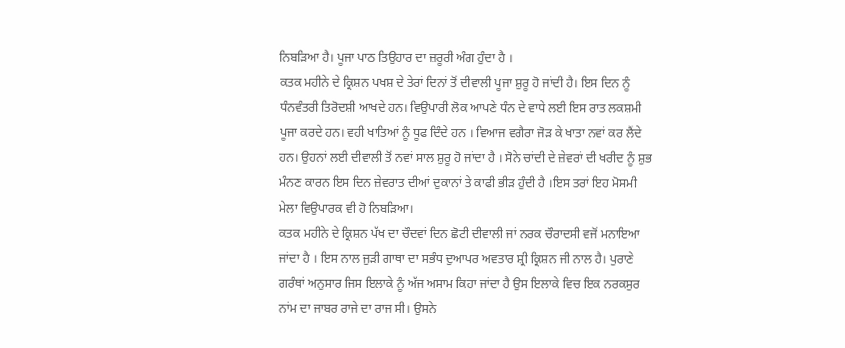ਨਿਬੜਿਆ ਹੈ। ਪੂਜਾ ਪਾਠ ਤਿਉਹਾਰ ਦਾ ਜ਼ਰੂਰੀ ਅੰਗ ਹੁੰਦਾ ਹੈ ।
ਕਤਕ ਮਹੀਨੇ ਦੇ ਕ੍ਰਿਸ਼ਨ ਪਖਸ਼ ਦੇ ਤੇਰਾਂ ਦਿਨਾਂ ਤੋਂ ਦੀਵਾਲੀ ਪੂਜਾ ਸ਼ੁਰੂ ਹੋ ਜਾਂਦੀ ਹੈ। ਇਸ ਦਿਨ ਨੂੰ ਧੰਨਵੰਤਰੀ ਤਿਰੋਦਸ਼ੀ ਆਖਦੇ ਹਨ। ਵਿਉਪਾਰੀ ਲੋਕ ਆਪਣੇ ਧੰਨ ਦੇ ਵਾਧੇ ਲਈ ਇਸ ਰਾਤ ਲਕਸ਼ਮੀ ਪੂਜਾ ਕਰਦੇ ਹਨ। ਵਹੀ ਖਾਤਿਆਂ ਨੂੰ ਧੂਫ ਦਿੰਦੇ ਹਨ । ਵਿਆਜ ਵਗੈਰਾ ਜੋੜ ਕੇ ਖਾਤਾ ਨਵਾਂ ਕਰ ਲੈਂਦੇ ਹਨ। ਉਹਨਾਂ ਲਈ ਦੀਵਾਲੀ ਤੋਂ ਨਵਾਂ ਸਾਲ ਸ਼ੁਰੂ ਹੋ ਜਾਂਦਾ ਹੈ । ਸੋਨੇ ਚਾਂਦੀ ਦੇ ਜ਼ੇਵਰਾਂ ਦੀ ਖਰੀਦ ਨੂੰ ਸ਼ੁਭ ਮੰਨਣ ਕਾਰਨ ਇਸ ਦਿਨ ਜ਼ੇਵਰਾਤ ਦੀਆਂ ਦੁਕਾਨਾਂ ਤੇ ਕਾਫੀ ਭੀੜ ਹੁੰਦੀ ਹੈ ।ਇਸ ਤਰਾਂ ਇਹ ਮੋਸਮੀ ਮੇਲਾ ਵਿਉਪਾਰਕ ਵੀ ਹੋ ਨਿਬੜਿਆ।
ਕਤਕ ਮਹੀਨੇ ਦੇ ਕ੍ਰਿਸ਼ਨ ਪੱਖ ਦਾ ਚੌਦਵਾਂ ਦਿਨ ਛੋਟੀ ਦੀਵਾਲੀ ਜਾਂ ਨਰਕ ਚੌਰਾਦਸੀ ਵਜੋਂ ਮਨਾਇਆ ਜਾਂਦਾ ਹੈ । ਇਸ ਨਾਲ ਜੁੜੀ ਗਾਥਾ ਦਾ ਸਭੰਧ ਦੁਆਪਰ ਅਵਤਾਰ ਸ਼੍ਰੀ ਕ੍ਰਿਸ਼ਨ ਜੀ ਨਾਲ ਹੈ। ਪੁਰਾਣੇ ਗਰੰਥਾਂ ਅਨੁਸਾਰ ਜਿਸ ਇਲਾਕੇ ਨੂੰ ਅੱਜ ਅਸਾਮ ਕਿਹਾ ਜਾਂਦਾ ਹੈ ਉਸ ਇਲਾਕੇ ਵਿਚ ਇਕ ਨਰਕਸੁਰ ਨਾਂਮ ਦਾ ਜਾਬਰ ਰਾਜੇ ਦਾ ਰਾਜ ਸੀ। ਉਸਨੇ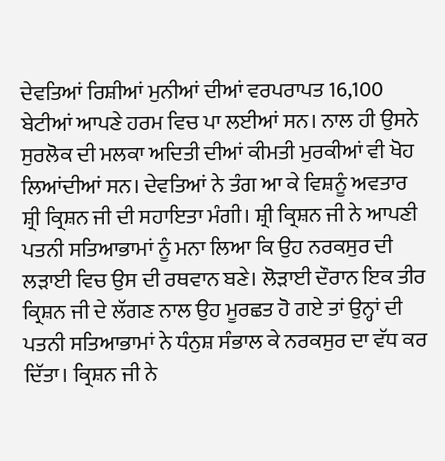ਦੇਵਤਿਆਂ ਰਿਸ਼ੀਆਂ ਮੁਨੀਆਂ ਦੀਆਂ ਵਰਪਰਾਪਤ 16,100 ਬੇਟੀਆਂ ਆਪਣੇ ਹਰਮ ਵਿਚ ਪਾ ਲਈਆਂ ਸਨ। ਨਾਲ ਹੀ ਉਸਨੇ ਸੁਰਲੋਕ ਦੀ ਮਲਕਾ ਅਦਿਤੀ ਦੀਆਂ ਕੀਮਤੀ ਮੁਰਕੀਆਂ ਵੀ ਖੋਹ ਲਿਆਂਦੀਆਂ ਸਨ। ਦੇਵਤਿਆਂ ਨੇ ਤੰਗ ਆ ਕੇ ਵਿਸ਼ਨੂੰ ਅਵਤਾਰ ਸ਼੍ਰੀ ਕ੍ਰਿਸ਼ਨ ਜੀ ਦੀ ਸਹਾਇਤਾ ਮੰਗੀ। ਸ਼੍ਰੀ ਕ੍ਰਿਸ਼ਨ ਜੀ ਨੇ ਆਪਣੀ ਪਤਨੀ ਸਤਿਆਭਾਮਾਂ ਨੂੰ ਮਨਾ ਲਿਆ ਕਿ ਉਹ ਨਰਕਸੁਰ ਦੀ ਲੜਾਈ ਵਿਚ ਉਸ ਦੀ ਰਥਵਾਨ ਬਣੇ। ਲੋੜਾਈ ਦੌਰਾਨ ਇਕ ਤੀਰ ਕ੍ਰਿਸ਼ਨ ਜੀ ਦੇ ਲੱਗਣ ਨਾਲ ਉਹ ਮੂਰਛਤ ਹੋ ਗਏ ਤਾਂ ਉਨ੍ਹਾਂ ਦੀ ਪਤਨੀ ਸਤਿਆਭਾਮਾਂ ਨੇ ਧੰਨੁਸ਼ ਸੰਭਾਲ ਕੇ ਨਰਕਸੁਰ ਦਾ ਵੱਧ ਕਰ ਦਿੱਤਾ। ਕ੍ਰਿਸ਼ਨ ਜੀ ਨੇ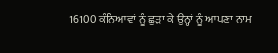16100 ਕੰਨਿਆਵਾਂ ਨੂੰ ਛੁੜਾ ਕੇ ਉਨ੍ਹਾਂ ਨੂੰ ਆਪਣਾ ਨਾਮ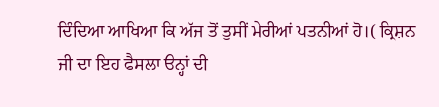ਦਿੰਦਿਆ ਆਖਿਆ ਕਿ ਅੱਜ ਤੋਂ ਤੁਸੀਂ ਮੇਰੀਆਂ ਪਤਨੀਆਂ ਹੋ।( ਕ੍ਰਿਸ਼ਨ ਜੀ ਦਾ ਇਹ ਫੈਸਲਾ ੳਨ੍ਹਾਂ ਦੀ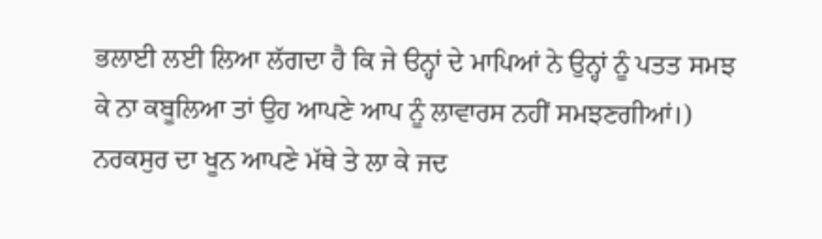ਭਲਾਈ ਲਈ ਲਿਆ ਲੱਗਦਾ ਹੈ ਕਿ ਜੇ ੳਨ੍ਹਾਂ ਦੇ ਮਾਪਿਆਂ ਨੇ ਉਨ੍ਹਾਂ ਨੂੰ ਪਤਤ ਸਮਝ ਕੇ ਨਾ ਕਬੂਲਿਆ ਤਾਂ ਉਹ ਆਪਣੇ ਆਪ ਨੂੰ ਲਾਵਾਰਸ ਨਹੀਂ ਸਮਝਣਗੀਆਂ।) ਨਰਕਸੁਰ ਦਾ ਖੂਨ ਆਪਣੇ ਮੱਥੇ ਤੇ ਲਾ ਕੇ ਜਦ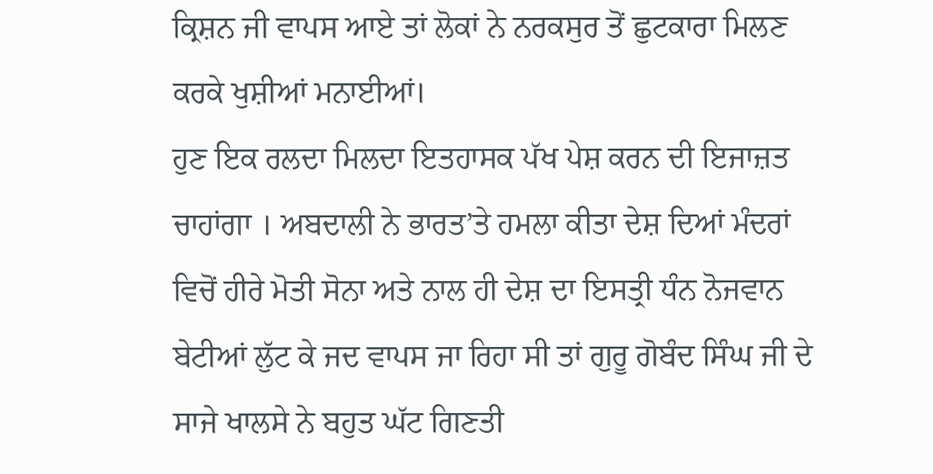ਕ੍ਰਿਸ਼ਨ ਜੀ ਵਾਪਸ ਆਏ ਤਾਂ ਲੋਕਾਂ ਨੇ ਨਰਕਸੁਰ ਤੋਂ ਛੁਟਕਾਰਾ ਮਿਲਣ ਕਰਕੇ ਖੁਸ਼ੀਆਂ ਮਨਾਈਆਂ।
ਹੁਣ ਇਕ ਰਲਦਾ ਮਿਲਦਾ ਇਤਹਾਸਕ ਪੱਖ ਪੇਸ਼ ਕਰਨ ਦੀ ਇਜਾਜ਼ਤ ਚਾਹਾਂਗਾ । ਅਬਦਾਲੀ ਨੇ ਭਾਰਤ’ਤੇ ਹਮਲਾ ਕੀਤਾ ਦੇਸ਼ ਦਿਆਂ ਮੰਦਰਾਂ ਵਿਚੋਂ ਹੀਰੇ ਮੋਤੀ ਸੋਨਾ ਅਤੇ ਨਾਲ ਹੀ ਦੇਸ਼ ਦਾ ਇਸਤ੍ਰੀ ਧੰਨ ਨੋਜਵਾਨ ਬੇਟੀਆਂ ਲੁੱਟ ਕੇ ਜਦ ਵਾਪਸ ਜਾ ਰਿਹਾ ਸੀ ਤਾਂ ਗੁਰੂ ਗੋਬੰਦ ਸਿੰਘ ਜੀ ਦੇ ਸਾਜੇ ਖਾਲਸੇ ਨੇ ਬਹੁਤ ਘੱਟ ਗਿਣਤੀ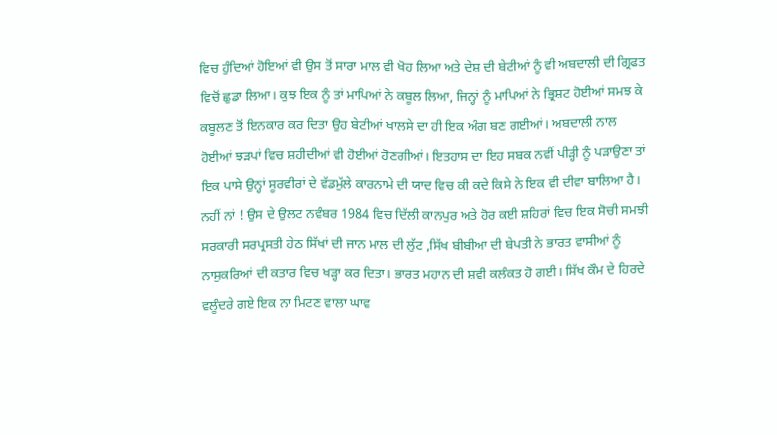ਵਿਚ ਹੁੰਦਿਆਂ ਹੋਇਆਂ ਵੀ ਉਸ ਤੋਂ ਸਾਰਾ ਮਾਲ ਵੀ ਖੋਹ ਲਿਆ ਅਤੇ ਦੇਸ਼ ਦੀ ਬੇਟੀਆਂ ਨੂੰ ਵੀ ਅਬਦਾਲੀ ਦੀ ਗ੍ਰਿਫਤ ਵਿਚੋਂ ਛੁਡਾ ਲਿਆ। ਕੁਝ ਇਕ ਨੂੰ ਤਾਂ ਮਾਪਿਆਂ ਨੇ ਕਬੂਲ ਲਿਆ, ਜਿਨ੍ਹਾਂ ਨੂੰ ਮਾਪਿਆਂ ਨੇ ਭ੍ਰਿਸ਼ਟ ਹੋਈਆਂ ਸਮਝ ਕੇ ਕਬੂਲਣ ਤੋਂ ਇਨਕਾਰ ਕਰ ਦਿਤਾ ਉਹ ਬੇਟੀਆਂ ਖਾਲਸੇ ਦਾ ਹੀ ਇਕ ਅੰਗ ਬਣ ਗਈਆਂ। ਅਬਦਾਲੀ ਨਾਲ ਹੋਈਆਂ ਝੜਪਾਂ ਵਿਚ ਸ਼ਹੀਦੀਆਂ ਵੀ ਹੋਈਆਂ ਹੋਣਗੀਆਂ। ਇਤਹਾਸ ਦਾ ਇਹ ਸਬਕ ਨਵੀਂ ਪੀੜ੍ਹੀ ਨੂੰ ਪੜਾਉਣਾ ਤਾਂ ਇਕ ਪਾਸੇ ਉਨ੍ਹਾਂ ਸੂਰਵੀਰਾਂ ਦੇ ਵੱਡਮੁੱਲੇ ਕਾਰਨਾਮੇ ਦੀ ਯਾਦ ਵਿਚ ਕੀ ਕਦੇ ਕਿਸੇ ਨੇ ਇਕ ਵੀ ਦੀਵਾ ਬਾਲਿਆ ਹੈ। ਨਹੀਂ ਨਾਂ ! ਉਸ ਦੇ ਉਲਟ ਨਵੰਬਰ 1984 ਵਿਚ ਦਿੱਲੀ ਕਾਨਪੁਰ ਅਤੇ ਹੋਰ ਕਈ ਸ਼ਹਿਰਾਂ ਵਿਚ ਇਕ ਸੋਚੀ ਸਮਝੀ ਸਰਕਾਰੀ ਸਰਪ੍ਰਸਤੀ ਹੇਠ ਸਿੱਖਾਂ ਦੀ ਜਾਨ ਮਾਲ ਦੀ ਲੁੱਟ ,ਸਿੱਖ ਬੀਬੀਆ ਦੀ ਬੇਪਤੀ ਨੇ ਭਾਰਤ ਵਾਸੀਆਂ ਨੂੰ ਨਾਸੁਕਰਿਆਂ ਦੀ ਕਤਾਰ ਵਿਚ ਖੜ੍ਹਾ ਕਰ ਦਿਤਾ। ਭਾਰਤ ਮਹਾਨ ਦੀ ਸ਼ਵੀ ਕਲੰਕਤ ਹੋ ਗਈ। ਸਿੱਖ ਕੌਮ ਦੇ ਹਿਰਦੇ ਵਲੂੰਦਰੇ ਗਏ ਇਕ ਨਾ ਮਿਟਣ ਵਾਲਾ ਘਾਵ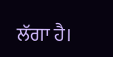ਲੱਗਾ ਹੈ।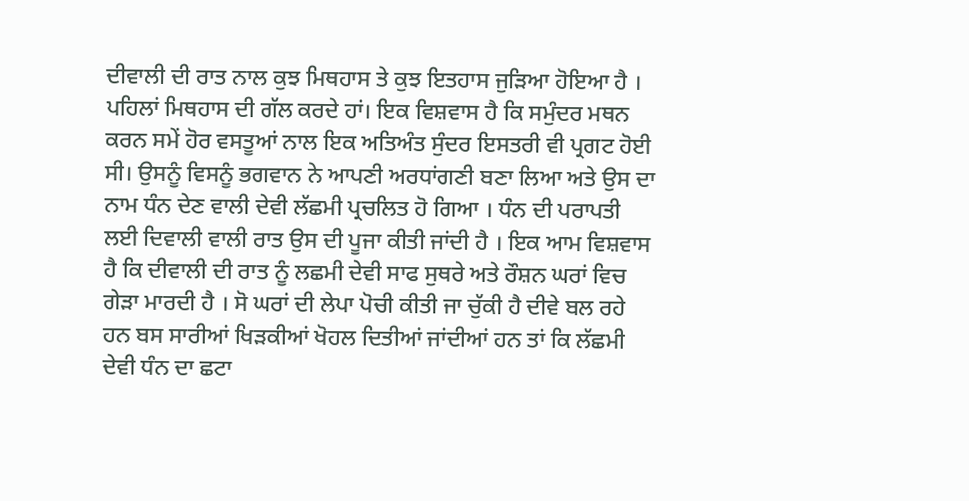ਦੀਵਾਲੀ ਦੀ ਰਾਤ ਨਾਲ ਕੁਝ ਮਿਥਹਾਸ ਤੇ ਕੁਝ ਇਤਹਾਸ ਜੁੜਿਆ ਹੋਇਆ ਹੈ । ਪਹਿਲਾਂ ਮਿਥਹਾਸ ਦੀ ਗੱਲ ਕਰਦੇ ਹਾਂ। ਇਕ ਵਿਸ਼ਵਾਸ ਹੈ ਕਿ ਸਮੁੰਦਰ ਮਥਨ ਕਰਨ ਸਮੇਂ ਹੋਰ ਵਸਤੂਆਂ ਨਾਲ ਇਕ ਅਤਿਅੰਤ ਸੁੰਦਰ ਇਸਤਰੀ ਵੀ ਪ੍ਰਗਟ ਹੋਈ ਸੀ। ਉਸਨੂੰ ਵਿਸਨੂੰ ਭਗਵਾਨ ਨੇ ਆਪਣੀ ਅਰਧਾਂਗਣੀ ਬਣਾ ਲਿਆ ਅਤੇ ਉਸ ਦਾ ਨਾਮ ਧੰਨ ਦੇਣ ਵਾਲੀ ਦੇਵੀ ਲੱਛਮੀ ਪ੍ਰਚਲਿਤ ਹੋ ਗਿਆ । ਧੰਨ ਦੀ ਪਰਾਪਤੀ ਲਈ ਦਿਵਾਲੀ ਵਾਲੀ ਰਾਤ ਉਸ ਦੀ ਪੂਜਾ ਕੀਤੀ ਜਾਂਦੀ ਹੈ । ਇਕ ਆਮ ਵਿਸ਼ਵਾਸ ਹੈ ਕਿ ਦੀਵਾਲੀ ਦੀ ਰਾਤ ਨੂੰ ਲਛਮੀ ਦੇਵੀ ਸਾਫ ਸੁਥਰੇ ਅਤੇ ਰੌਸ਼ਨ ਘਰਾਂ ਵਿਚ ਗੇੜਾ ਮਾਰਦੀ ਹੈ । ਸੋ ਘਰਾਂ ਦੀ ਲੇਪਾ ਪੋਚੀ ਕੀਤੀ ਜਾ ਚੁੱਕੀ ਹੈ ਦੀਵੇ ਬਲ ਰਹੇ ਹਨ ਬਸ ਸਾਰੀਆਂ ਖਿੜਕੀਆਂ ਖੋਹਲ ਦਿਤੀਆਂ ਜਾਂਦੀਆਂ ਹਨ ਤਾਂ ਕਿ ਲੱਛਮੀ ਦੇਵੀ ਧੰਨ ਦਾ ਛਟਾ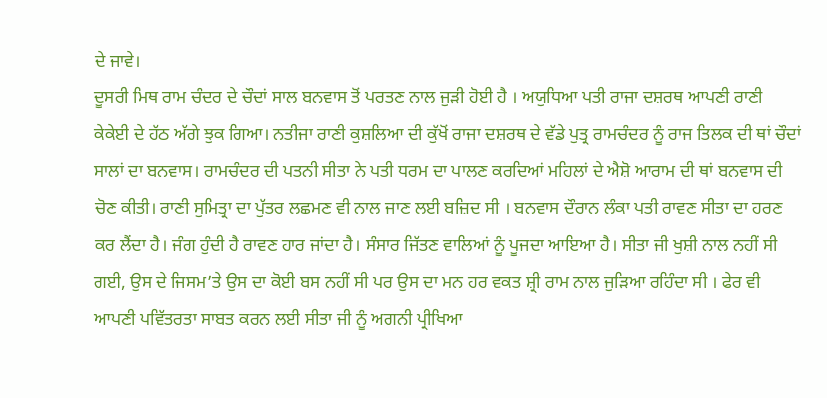ਦੇ ਜਾਵੇ।
ਦੂਸਰੀ ਮਿਥ ਰਾਮ ਚੰਦਰ ਦੇ ਚੌਦਾਂ ਸਾਲ ਬਨਵਾਸ ਤੋਂ ਪਰਤਣ ਨਾਲ ਜੁੜੀ ਹੋਈ ਹੈ । ਅਯੁਧਿਆ ਪਤੀ ਰਾਜਾ ਦਸ਼ਰਥ ਆਪਣੀ ਰਾਣੀ ਕੇਕੇਈ ਦੇ ਹੱਠ ਅੱਗੇ ਝੁਕ ਗਿਆ। ਨਤੀਜਾ ਰਾਣੀ ਕੁਸ਼ਲਿਆ ਦੀ ਕੁੱਖੋਂ ਰਾਜਾ ਦਸ਼ਰਥ ਦੇ ਵੱਡੇ ਪੁਤ੍ਰ ਰਾਮਚੰਦਰ ਨੂੰ ਰਾਜ ਤਿਲਕ ਦੀ ਥਾਂ ਚੌਦਾਂ ਸਾਲਾਂ ਦਾ ਬਨਵਾਸ। ਰਾਮਚੰਦਰ ਦੀ ਪਤਨੀ ਸੀਤਾ ਨੇ ਪਤੀ ਧਰਮ ਦਾ ਪਾਲਣ ਕਰਦਿਆਂ ਮਹਿਲਾਂ ਦੇ ਐਸ਼ੋ ਆਰਾਮ ਦੀ ਥਾਂ ਬਨਵਾਸ ਦੀ ਚੋਣ ਕੀਤੀ। ਰਾਣੀ ਸੁਮਿਤ੍ਰਾ ਦਾ ਪੁੱਤਰ ਲਛਮਣ ਵੀ ਨਾਲ ਜਾਣ ਲਈ ਬਜ਼ਿਦ ਸੀ । ਬਨਵਾਸ ਦੌਰਾਨ ਲੰਕਾ ਪਤੀ ਰਾਵਣ ਸੀਤਾ ਦਾ ਹਰਣ ਕਰ ਲੈਂਦਾ ਹੈ। ਜੰਗ ਹੁੰਦੀ ਹੈ ਰਾਵਣ ਹਾਰ ਜਾਂਦਾ ਹੈ। ਸੰਸਾਰ ਜਿੱਤਣ ਵਾਲਿਆਂ ਨੂੰ ਪੂਜਦਾ ਆਇਆ ਹੈ। ਸੀਤਾ ਜੀ ਖੁਸ਼ੀ ਨਾਲ ਨਹੀਂ ਸੀ ਗਈ, ਉਸ ਦੇ ਜਿਸਮ’ਤੇ ਉਸ ਦਾ ਕੋਈ ਬਸ ਨਹੀਂ ਸੀ ਪਰ ਉਸ ਦਾ ਮਨ ਹਰ ਵਕਤ ਸ਼੍ਰੀ ਰਾਮ ਨਾਲ ਜੁੜਿਆ ਰਹਿੰਦਾ ਸੀ । ਫੇਰ ਵੀ ਆਪਣੀ ਪਵਿੱਤਰਤਾ ਸਾਬਤ ਕਰਨ ਲਈ ਸੀਤਾ ਜੀ ਨੂੰ ਅਗਨੀ ਪ੍ਰੀਖਿਆ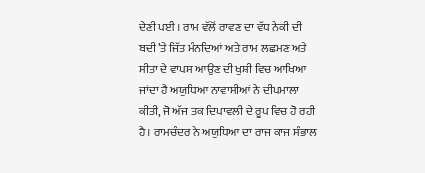ਦੇਣੀ ਪਈ । ਰਾਮ ਵੱਲੋਂ ਰਾਵਣ ਦਾ ਵੱਧ ਨੇਕੀ ਦੀ ਬਦੀ’ਤੇ ਜਿੱਤ ਮੰਨਦਿਆਂ ਅਤੇ ਰਾਮ ਲਛਮਣ ਅਤੇ ਸੀਤਾ ਦੇ ਵਾਪਸ ਆਉਣ ਦੀ ਖੁਸ਼ੀ ਵਿਚ ਆਖਿਆ ਜਾਂਦਾ ਹੈ ਅਯੁਧਿਆ ਨਾਵਾਸੀਆਂ ਨੇ ਦੀਪਮਾਲਾ ਕੀਤੀ, ਜੋ ਅੱਜ ਤਕ ਦਿਪਾਵਲੀ ਦੇ ਰੂਪ ਵਿਚ ਹੋ ਰਹੀ ਹੈ। ਰਾਮਚੰਦਰ ਨੇ ਅਯੁਧਿਆ ਦਾ ਰਾਜ ਕਾਜ ਸੰਭਾਲ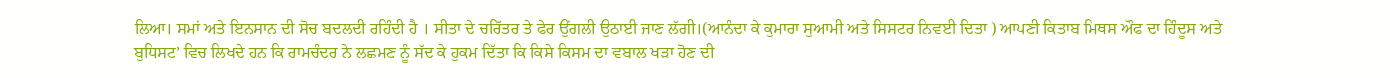ਲਿਆ। ਸਮਾਂ ਅਤੇ ਇਨਸਾਨ ਦੀ ਸੋਚ ਬਦਲਦੀ ਰਹਿੰਦੀ ਹੈ । ਸੀਤਾ ਦੇ ਚਰਿੱਤਰ ਤੇ ਫੇਰ ਉਂਗਲੀ ਉਠਾਈ ਜਾਣ ਲੱਗੀ।(ਆਨੰਦਾ ਕੇ ਕੁਮਾਰਾ ਸੁਆਮੀ ਅਤੇ ਸਿਸਟਰ ਨਿਵਈ ਦਿਤਾ ) ਆਪਣੀ ਕਿਤਾਬ ਮਿਥਸ ਔਫ ਦਾ ਹਿੰਦੂਸ ਅਤੇ ਬੁਧਿਸਟ’ ਵਿਚ ਲਿਖਦੇ ਹਨ ਕਿ ਰਾਮਚੰਦਰ ਨੇ ਲਛਮਣ ਨੂੰ ਸੱਦ ਕੇ ਹੁਕਮ ਦਿੱਤਾ ਕਿ ਕਿਸੇ ਕਿਸਮ ਦਾ ਵਬਾਲ ਖੜਾ ਹੋਣ ਦੀ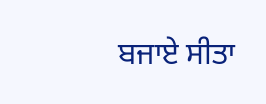ਬਜਾਏ ਸੀਤਾ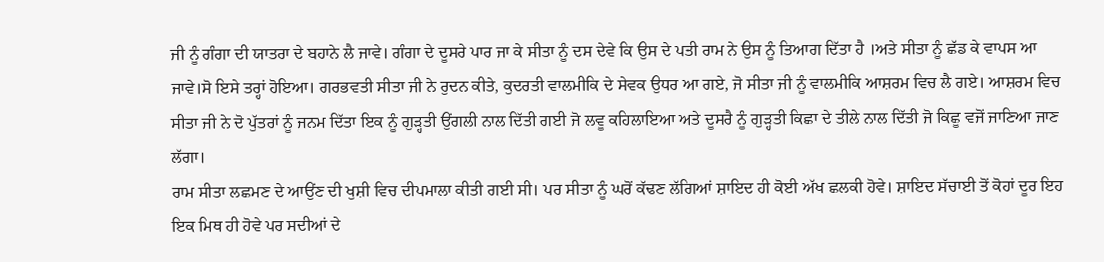ਜੀ ਨੂੰ ਗੰਗਾ ਦੀ ਯਾਤਰਾ ਦੇ ਬਹਾਨੇ ਲੈ ਜਾਵੇ। ਗੰਗਾ ਦੇ ਦੂਸਰੇ ਪਾਰ ਜਾ ਕੇ ਸੀਤਾ ਨੂੰ ਦਸ ਦੇਵੇ ਕਿ ਉਸ ਦੇ ਪਤੀ ਰਾਮ ਨੇ ਉਸ ਨੂੰ ਤਿਆਗ ਦਿੱਤਾ ਹੈ ।ਅਤੇ ਸੀਤਾ ਨੂੰ ਛੱਡ ਕੇ ਵਾਪਸ ਆ ਜਾਵੇ।ਸੋ ਇਸੇ ਤਰ੍ਹਾਂ ਹੋਇਆ। ਗਰਭਵਤੀ ਸੀਤਾ ਜੀ ਨੇ ਰੁਦਨ ਕੀਤੇ, ਕੁਦਰਤੀ ਵਾਲਮੀਕਿ ਦੇ ਸੇਵਕ ਉਧਰ ਆ ਗਏ, ਜੋ ਸੀਤਾ ਜੀ ਨੂੰ ਵਾਲਮੀਕਿ ਆਸ਼ਰਮ ਵਿਚ ਲੈ ਗਏ। ਆਸ਼ਰਮ ਵਿਚ ਸੀਤਾ ਜੀ ਨੇ ਦੋ ਪੁੱਤਰਾਂ ਨੂੰ ਜਨਮ ਦਿੱਤਾ ਇਕ ਨੂੰ ਗੁੜ੍ਹਤੀ ਉਂਗਲੀ ਨਾਲ ਦਿੱਤੀ ਗਈ ਜੋ ਲਵੂ ਕਹਿਲਾਇਆ ਅਤੇ ਦੂਸਰੈ ਨੂੰ ਗੁੜ੍ਹਤੀ ਕਿਛਾ ਦੇ ਤੀਲੇ ਨਾਲ ਦਿੱਤੀ ਜੋ ਕਿਛੂ ਵਜੋਂ ਜਾਣਿਆ ਜਾਣ ਲੱਗਾ।
ਰਾਮ ਸੀਤਾ ਲਛਮਣ ਦੇ ਆਉਂਣ ਦੀ ਖੁਸ਼ੀ ਵਿਚ ਦੀਪਮਾਲਾ ਕੀਤੀ ਗਈ ਸੀ। ਪਰ ਸੀਤਾ ਨੂੰ ਘਰੋਂ ਕੱਢਣ ਲੱਗਿਆਂ ਸ਼ਾਇਦ ਹੀ ਕੋਈ ਅੱਖ ਛਲਕੀ ਹੋਵੇ। ਸ਼ਾਇਦ ਸੱਚਾਈ ਤੋਂ ਕੋਹਾਂ ਦੂਰ ਇਹ ਇਕ ਮਿਥ ਹੀ ਹੋਵੇ ਪਰ ਸਦੀਆਂ ਦੇ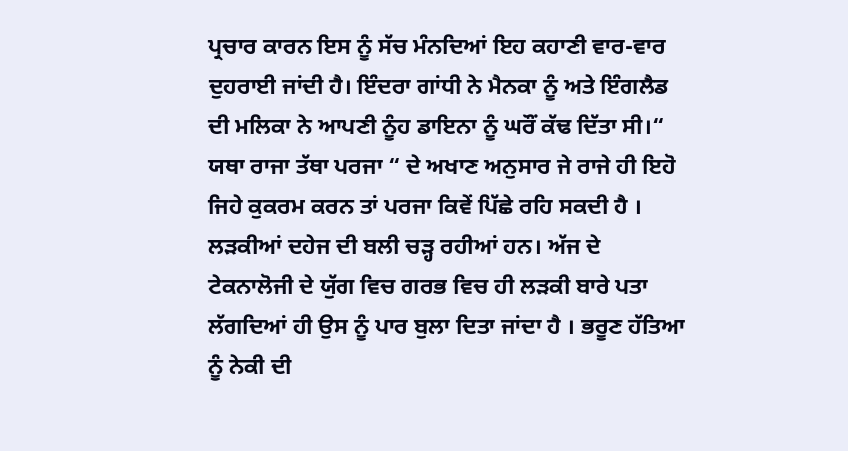ਪ੍ਰਚਾਰ ਕਾਰਨ ਇਸ ਨੂੰ ਸੱਚ ਮੰਨਦਿਆਂ ਇਹ ਕਹਾਣੀ ਵਾਰ-ਵਾਰ ਦੁਹਰਾਈ ਜਾਂਦੀ ਹੈ। ਇੰਦਰਾ ਗਾਂਧੀ ਨੇ ਮੈਨਕਾ ਨੂੰ ਅਤੇ ਇੰਗਲੈਡ ਦੀ ਮਲਿਕਾ ਨੇ ਆਪਣੀ ਨੂੰਹ ਡਾਇਨਾ ਨੂੰ ਘਰੌਂ ਕੱਢ ਦਿੱਤਾ ਸੀ।“ ਯਥਾ ਰਾਜਾ ਤੱਥਾ ਪਰਜਾ “ ਦੇ ਅਖਾਣ ਅਨੁਸਾਰ ਜੇ ਰਾਜੇ ਹੀ ਇਹੋ ਜਿਹੇ ਕੁਕਰਮ ਕਰਨ ਤਾਂ ਪਰਜਾ ਕਿਵੇਂ ਪਿੱਛੇ ਰਹਿ ਸਕਦੀ ਹੈ । ਲੜਕੀਆਂ ਦਹੇਜ ਦੀ ਬਲੀ ਚੜ੍ਹ ਰਹੀਆਂ ਹਨ। ਅੱਜ ਦੇ ਟੇਕਨਾਲੋਜੀ ਦੇ ਯੁੱਗ ਵਿਚ ਗਰਭ ਵਿਚ ਹੀ ਲੜਕੀ ਬਾਰੇ ਪਤਾ ਲੱਗਦਿਆਂ ਹੀ ਉਸ ਨੂੰ ਪਾਰ ਬੁਲਾ ਦਿਤਾ ਜਾਂਦਾ ਹੈ । ਭਰੂਣ ਹੱਤਿਆ ਨੂੰ ਨੇਕੀ ਦੀ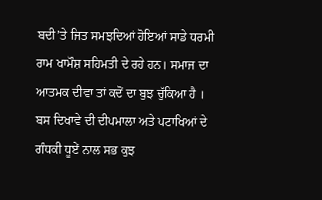ਬਦੀ’ਤੇ ਜਿਤ ਸਮਝਦਿਆਂ ਹੋਇਆਂ ਸਾਡੇ ਧਰਮੀ ਰਾਮ ਖਾਮੌਸ਼ ਸਹਿਮਤੀ ਦੇ ਰਹੇ ਹਨ। ਸਮਾਜ ਦਾ ਆਤਮਕ ਦੀਵਾ ਤਾਂ ਕਦੋਂ ਦਾ ਬੁਝ ਚੁੱਕਿਆ ਹੈ । ਬਸ ਦਿਖਾਵੇ ਦੀ ਦੀਪਮਾਲਾ ਅਤੇ ਪਟਾਖਿਆਂ ਦੇ ਗੰਧਕੀ ਧੂਏਂ ਨਾਲ ਸਭ ਕੁਝ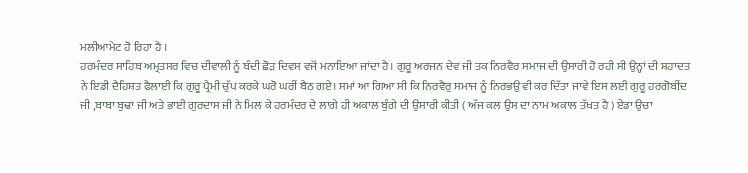ਮਲੀਆਮੇਟ ਹੋ ਰਿਹਾ ਹੈ ।
ਹਰਮੰਦਰ ਸਾਹਿਬ ਅਮ੍ਰਤਸਰ ਵਿਚ ਦੀਵਾਲੀ ਨੂੰ ਬੰਦੀ ਛੋੜ ਦਿਵਸ ਵਜੋਂ ਮਨਾਇਆ ਜਾਂਦਾ ਹੈ। ਗੁਰੂ ਅਰਜਨ ਦੇਵ ਜੀ ਤਕ ਨਿਰਵੈਰ ਸਮਾਜ ਦੀ ਉਸਾਰੀ ਹੋ ਰਹੀ ਸੀ ਉਨ੍ਹਾਂ ਦੀ ਸ਼ਹਾਦਤ ਨੇ ਇਡੀ ਦੈਹਿਸ਼ਤ ਫੈਲਾਈ ਕਿ ਗੁਰੂ ਪ੍ਰੈਮੀ ਚੁੱਪ ਕਰਕੇ ਘਰੋ ਘਰੀਂ ਬੈਠ ਗਏ। ਸਮਾਂ ਆ ਗਿਆ ਸੀ ਕਿ ਨਿਰਵੈਰੁ ਸਮਾਜ ਨੂੰ ਨਿਰਭਉ ਵੀ ਕਰ ਦਿੱਤਾ ਜਾਵੇ ਇਸ ਲਈ ਗੁਰੂ ਹਰਗੋਬੀਂਦ ਜੀ ,ਬਾਬਾ ਬੁਢਾ ਜੀ ਅਤੇ ਭਾਈ ਗੁਰਦਾਸ ਜੀ ਨੇ ਮਿਲ ਕੇ ਹਰਮੰਦਰ ਦੇ ਲਾਗੇ ਹੀ ਅਕਾਲ ਬੁੰਗੇ ਦੀ ਉਸਾਰੀ ਕੀਤੀ ( ਅੱਜ ਕਲ ਉਸ ਦਾ ਨਾਮ ਅਕਾਲ ਤੱਖਤ ਹੈ ) ਏਡਾ ਉਚਾ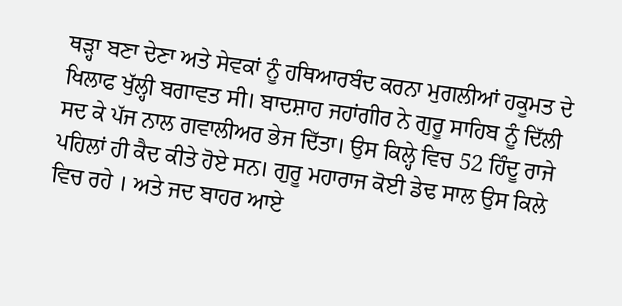ਥੜ੍ਹਾ ਬਣਾ ਦੇਣਾ ਅਤੇ ਸੇਵਕਾਂ ਨੂੰ ਹਥਿਆਰਬੰਦ ਕਰਨਾ ਮੁਗਲੀਆਂ ਹਕੂਮਤ ਦੇ ਖਿਲਾਫ ਖੁੱਲ੍ਹੀ ਬਗਾਵਤ ਸੀ। ਬਾਦਸ਼ਾਹ ਜਹਾਂਗੀਰ ਨੇ ਗੁਰੂ ਸਾਹਿਬ ਨੂੰ ਦਿੱਲੀ ਸਦ ਕੇ ਪੱਜ ਨਾਲ ਗਵਾਲੀਅਰ ਭੇਜ ਦਿੱਤਾ। ਉਸ ਕਿਲ੍ਹੇ ਵਿਚ 52 ਹਿੰਦੂ ਰਾਜੇ ਪਹਿਲਾਂ ਹੀ ਕੈਦ ਕੀਤੇ ਹੋਏ ਸਨ। ਗੁਰੂ ਮਹਾਰਾਜ ਕੋਈ ਡੇਢ ਸਾਲ ਉਸ ਕਿਲੇ ਵਿਚ ਰਹੇ । ਅਤੇ ਜਦ ਬਾਹਰ ਆਏ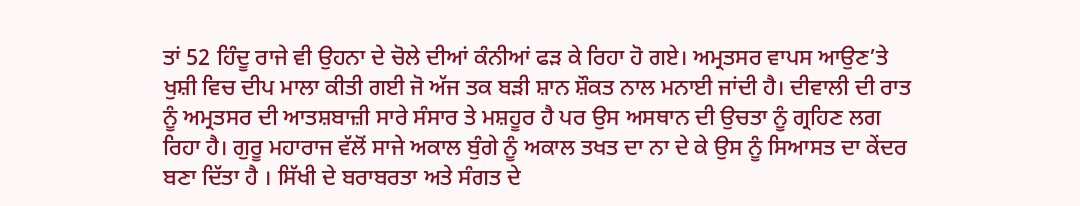ਤਾਂ 52 ਹਿੰਦੂ ਰਾਜੇ ਵੀ ਉਹਨਾ ਦੇ ਚੋਲੇ ਦੀਆਂ ਕੰਨੀਆਂ ਫੜ ਕੇ ਰਿਹਾ ਹੋ ਗਏ। ਅਮ੍ਰਤਸਰ ਵਾਪਸ ਆਉਣ’ਤੇ ਖੁਸ਼ੀ ਵਿਚ ਦੀਪ ਮਾਲਾ ਕੀਤੀ ਗਈ ਜੋ ਅੱਜ ਤਕ ਬੜੀ ਸ਼ਾਨ ਸ਼ੌਕਤ ਨਾਲ ਮਨਾਈ ਜਾਂਦੀ ਹੈ। ਦੀਵਾਲੀ ਦੀ ਰਾਤ ਨੂੰ ਅਮ੍ਰਤਸਰ ਦੀ ਆਤਸ਼ਬਾਜ਼ੀ ਸਾਰੇ ਸੰਸਾਰ ਤੇ ਮਸ਼ਹੂਰ ਹੈ ਪਰ ਉਸ ਅਸਥਾਨ ਦੀ ਉਚਤਾ ਨੂੰ ਗ੍ਰਹਿਣ ਲਗ ਰਿਹਾ ਹੈ। ਗੁਰੂ ਮਹਾਰਾਜ ਵੱਲੋਂ ਸਾਜੇ ਅਕਾਲ ਬੁੰਗੇ ਨੂੰ ਅਕਾਲ ਤਖਤ ਦਾ ਨਾ ਦੇ ਕੇ ਉਸ ਨੂੰ ਸਿਆਸਤ ਦਾ ਕੇਂਦਰ ਬਣਾ ਦਿੱਤਾ ਹੈ । ਸਿੱਖੀ ਦੇ ਬਰਾਬਰਤਾ ਅਤੇ ਸੰਗਤ ਦੇ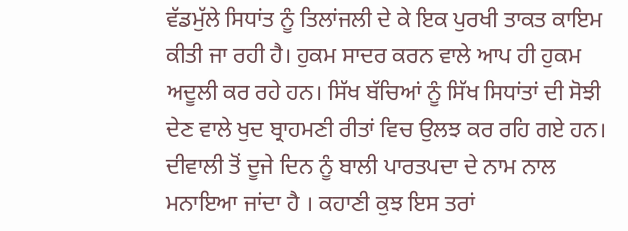ਵੱਡਮੁੱਲੇ ਸਿਧਾਂਤ ਨੂੰ ਤਿਲਾਂਜਲੀ ਦੇ ਕੇ ਇਕ ਪੁਰਖੀ ਤਾਕਤ ਕਾਇਮ ਕੀਤੀ ਜਾ ਰਹੀ ਹੈ। ਹੁਕਮ ਸਾਦਰ ਕਰਨ ਵਾਲੇ ਆਪ ਹੀ ਹੁਕਮ ਅਦੂਲੀ ਕਰ ਰਹੇ ਹਨ। ਸਿੱਖ ਬੱਚਿਆਂ ਨੂੰ ਸਿੱਖ ਸਿਧਾਂਤਾਂ ਦੀ ਸੋਝੀ ਦੇਣ ਵਾਲੇ ਖੁਦ ਬ੍ਰਾਹਮਣੀ ਰੀਤਾਂ ਵਿਚ ਉਲਝ ਕਰ ਰਹਿ ਗਏ ਹਨ।
ਦੀਵਾਲੀ ਤੋਂ ਦੂਜੇ ਦਿਨ ਨੂੰ ਬਾਲੀ ਪਾਰਤਪਦਾ ਦੇ ਨਾਮ ਨਾਲ ਮਨਾਇਆ ਜਾਂਦਾ ਹੈ । ਕਹਾਣੀ ਕੁਝ ਇਸ ਤਰਾਂ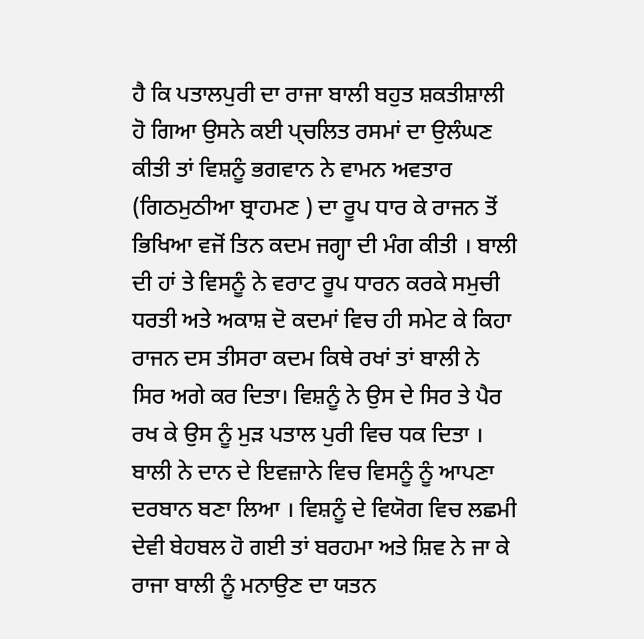ਹੈ ਕਿ ਪਤਾਲਪੁਰੀ ਦਾ ਰਾਜਾ ਬਾਲੀ ਬਹੁਤ ਸ਼ਕਤੀਸ਼ਾਲੀ ਹੋ ਗਿਆ ਉਸਨੇ ਕਈ ਪ੍ਚਲਿਤ ਰਸਮਾਂ ਦਾ ਉਲੰਘਣ ਕੀਤੀ ਤਾਂ ਵਿਸ਼ਨੂੰ ਭਗਵਾਨ ਨੇ ਵਾਮਨ ਅਵਤਾਰ (ਗਿਠਮੁਠੀਆ ਬ੍ਰਾਹਮਣ ) ਦਾ ਰੂਪ ਧਾਰ ਕੇ ਰਾਜਨ ਤੋਂ ਭਿਖਿਆ ਵਜੋਂ ਤਿਨ ਕਦਮ ਜਗ੍ਹਾ ਦੀ ਮੰਗ ਕੀਤੀ । ਬਾਲੀ ਦੀ ਹਾਂ ਤੇ ਵਿਸਨੂੰ ਨੇ ਵਰਾਟ ਰੂਪ ਧਾਰਨ ਕਰਕੇ ਸਮੁਚੀ ਧਰਤੀ ਅਤੇ ਅਕਾਸ਼ ਦੋ ਕਦਮਾਂ ਵਿਚ ਹੀ ਸਮੇਟ ਕੇ ਕਿਹਾ ਰਾਜਨ ਦਸ ਤੀਸਰਾ ਕਦਮ ਕਿਥੇ ਰਖਾਂ ਤਾਂ ਬਾਲੀ ਨੇ ਸਿਰ ਅਗੇ ਕਰ ਦਿਤਾ। ਵਿਸ਼ਨੂੰ ਨੇ ਉਸ ਦੇ ਸਿਰ ਤੇ ਪੈਰ ਰਖ ਕੇ ਉਸ ਨੂੰ ਮੁੜ ਪਤਾਲ ਪੁਰੀ ਵਿਚ ਧਕ ਦਿਤਾ । ਬਾਲੀ ਨੇ ਦਾਨ ਦੇ ਇਵਜ਼ਾਨੇ ਵਿਚ ਵਿਸਨੂੰ ਨੂੰ ਆਪਣਾ ਦਰਬਾਨ ਬਣਾ ਲਿਆ । ਵਿਸ਼ਨੂੰ ਦੇ ਵਿਯੋਗ ਵਿਚ ਲਛਮੀ ਦੇਵੀ ਬੇਹਬਲ ਹੋ ਗਈ ਤਾਂ ਬਰਹਮਾ ਅਤੇ ਸ਼ਿਵ ਨੇ ਜਾ ਕੇ ਰਾਜਾ ਬਾਲੀ ਨੂੰ ਮਨਾਉਣ ਦਾ ਯਤਨ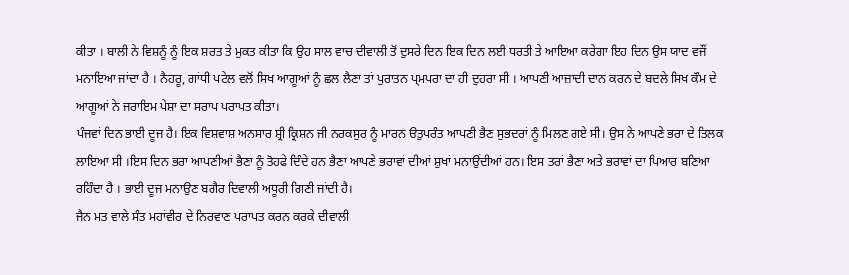ਕੀਤਾ । ਬਾਲੀ ਨੇ ਵਿਸ਼ਨੂੰ ਨੂੰ ਇਕ ਸ਼ਰਤ ਤੇ ਮੁਕਤ ਕੀਤਾ ਕਿ ਉਹ ਸਾਲ ਵਾਚ ਦੀਵਾਲੀ ਤੋਂ ਦੁਸਰੇ ਦਿਨ ਇਕ ਦਿਨ ਲਈ ਧਰਤੀ ਤੇ ਆਇਆ ਕਰੇਗਾ ਇਹ ਦਿਨ ਉਸ ਯਾਦ ਵਜੌਂ ਮਨਾਇਆ ਜਾਂਦਾ ਹੈ । ਨੈਹਰੂ, ਗਾਂਧੀ ਪਟੇਲ ਵਲੋਂ ਸਿਖ ਆਗੂਆਂ ਨੂੰ ਛਲ ਲੈਣਾ ਤਾਂ ਪੁਰਾਤਨ ਪ੍ਮਪਰਾ ਦਾ ਹੀ ਦੁਹਰਾ ਸੀ । ਆਪਣੀ ਆਜ਼ਾਦੀ ਦਾਨ ਕਰਨ ਦੇ ਬਦਲੇ ਸਿਖ ਕੌਮ ਦੇ ਆਗੂਆਂ ਨੇ ਜਰਾਇਮ ਪੇਸ਼ਾ ਦਾ ਸਰਾਪ ਪਰਾਪਤ ਕੀਤਾ।
ਪੰਜਵਾਂ ਦਿਨ ਭਾਈ ਦੂਜ ਹੈ। ਇਕ ਵਿਸ਼ਵਾਸ਼ ਅਨਸਾਰ ਸ਼੍ਰੀ ਕ੍ਰਿਸ਼ਨ ਜੀ ਨਰਕਸੁਰ ਨੂੰ ਮਾਰਨ ੳਤੁਪਰੰਤ ਆਪਣੀ ਭੈਣ ਸੁਭਦਰਾਂ ਨੂੰ ਮਿਲਣ ਗਏ ਸੀ। ਉਸ ਨੇ ਆਪਣੇ ਭਰਾ ਦੇ ਤਿਲਕ ਲਾਇਆ ਸੀ ।ਇਸ ਦਿਨ ਭਰਾ ਆਪਣੀਆਂ ਭੈਣਾ ਨੂੰ ਤੋਹਫੇ ਦਿੰਦੇ ਹਨ ਭੈਣਾ ਆਪਣੇ ਭਰਾਵਾਂ ਦੀਆਂ ਸ਼ੁਖਾਂ ਮਨਾਉਂਦੀਆਂ ਹਨ। ਇਸ ਤਰਾਂ ਭੈਣਾ ਅਤੇ ਭਰਾਵਾਂ ਦਾ ਪਿਆਰ ਬਣਿਆ ਰਹਿੰਦਾ ਹੈ । ਭਾਈ ਦੂਜ ਮਨਾਉਣ ਬਗੈਰ ਦਿਵਾਲੀ ਅਧੂਰੀ ਗਿਣੀ ਜਾਂਦੀ ਹੈ।
ਜੈਨ ਮਤ ਵਾਲੇ ਸੰਤ ਮਹਾਂਵੀਰ ਦੇ ਨਿਰਵਾਣ ਪਰਾਪਤ ਕਰਨ ਕਰਕੇ ਦੀਵਾਲੀ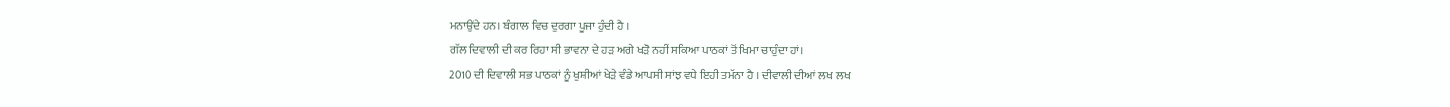ਮਨਾਉਂਦੇ ਹਨ। ਬੰਗਾਲ ਵਿਚ ਦੁਰਗਾ ਪੂਜਾ ਹੁੰਦੀ ਹੈ ।
ਗੱਲ ਦਿਵਾਲੀ ਦੀ ਕਰ ਰਿਹਾ ਸੀ ਭਾਵਨਾ ਦੇ ਹੜ ਅਗੇ ਖੜੋ ਨਹੀਂ ਸਕਿਆ ਪਾਠਕਾਂ ਤੋਂ ਖਿਮਾ ਚਾਹੁੰਦਾ ਹਾਂ।
2010 ਦੀ ਦਿਵਾਲੀ ਸਭ ਪਾਠਕਾਂ ਨੂੰ ਖੁਸ਼ੀਆਂ ਖੇੜੇ ਵੰਡੇ ਆਪਸੀ ਸਾਂਝ ਵਧੇ ਇਹੀ ਤਮੱਨਾ ਹੈ । ਦੀਵਾਲੀ ਦੀਆਂ ਲਖ ਲਖ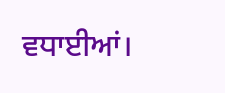ਵਧਾਈਆਂ।